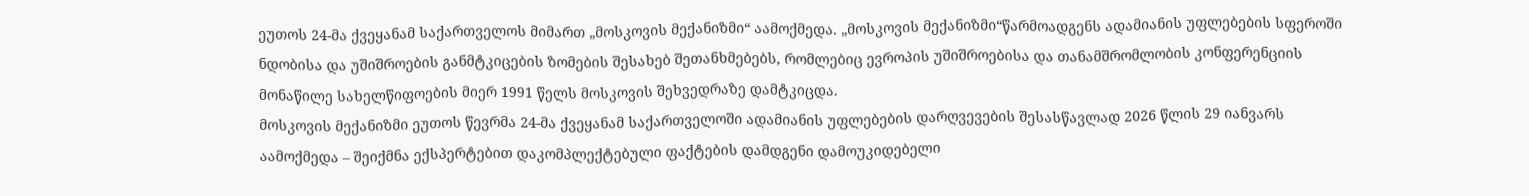ეუთოს 24-მა ქვეყანამ საქართველოს მიმართ „მოსკოვის მექანიზმი“ აამოქმედა. „მოსკოვის მექანიზმი“წარმოადგენს ადამიანის უფლებების სფეროში ნდობისა და უშიშროების განმტკიცების ზომების შესახებ შეთანხმებებს, რომლებიც ევროპის უშიშროებისა და თანამშრომლობის კონფერენციის მონაწილე სახელწიფოების მიერ 1991 წელს მოსკოვის შეხვედრაზე დამტკიცდა.
მოსკოვის მექანიზმი ეუთოს წევრმა 24-მა ქვეყანამ საქართველოში ადამიანის უფლებების დარღვევების შესასწავლად 2026 წლის 29 იანვარს აამოქმედა – შეიქმნა ექსპერტებით დაკომპლექტებული ფაქტების დამდგენი დამოუკიდებელი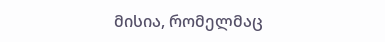მისია, რომელმაც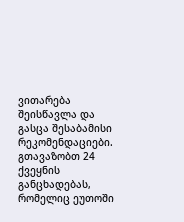ვითარება შეისწავლა და გასცა შესაბამისი რეკომენდაციები.
გთავაზობთ 24 ქვეყნის განცხადებას, რომელიც ეუთოში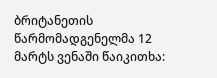ბრიტანეთის წარმომადგენელმა 12 მარტს ვენაში წაიკითხა: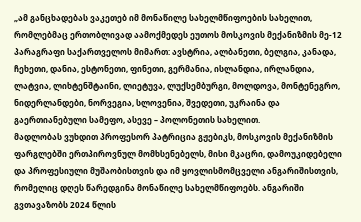„ამ განცხადებას ვაკეთებ იმ მონაწილე სახელმწიფოების სახელით, რომლებმაც ერთობლივად აამოქმედეს ეუთოს მოსკოვის მექანიზმის მე-12 პარაგრაფი საქართველოს მიმართ: ავსტრია, ალბანეთი, ბელგია, კანადა, ჩეხეთი, დანია, ესტონეთი, ფინეთი, გერმანია, ისლანდია, ირლანდია, ლატვია, ლიხტენშტაინი, ლიეტუვა, ლუქსემბურგი, მოლდოვა, მონტენეგრო, ნიდერლანდები, ნორვეგია, სლოვენია, შვედეთი, უკრაინა და გაერთიანებული სამეფო, ასევე – პოლონეთის სახელით.
მადლობას ვუხდით პროფესორ პატრიცია გჟებიკს, მოსკოვის მექანიზმის ფარგლებში ერთპიროვნულ მომხსენებელს, მისი მკაცრი, დამოუკიდებელი და პროფესიული მუშაობისთვის და იმ ყოვლისმომცველი ანგარიშისთვის, რომელიც დღეს წარედგინა მონაწილე სახელმწიფოებს. ანგარიში გვთავაზობს 2024 წლის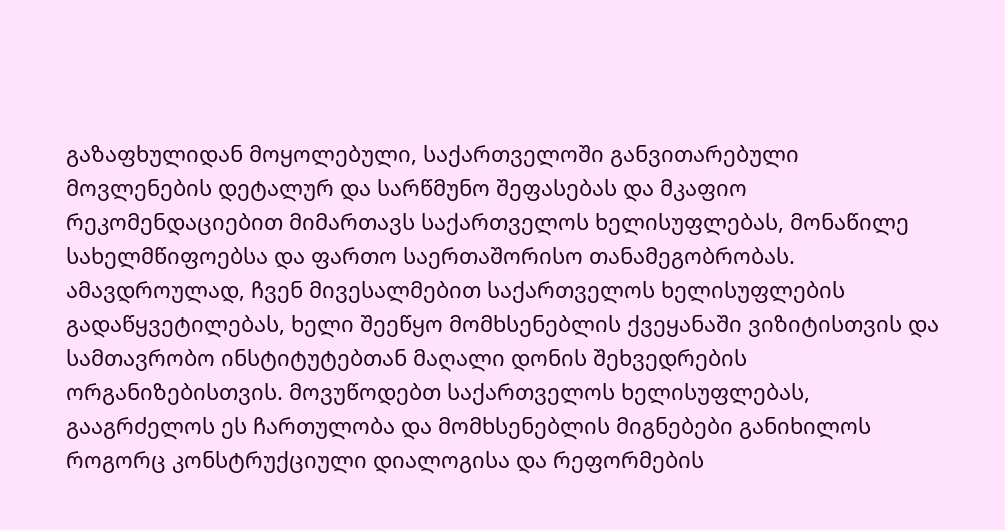გაზაფხულიდან მოყოლებული, საქართველოში განვითარებული მოვლენების დეტალურ და სარწმუნო შეფასებას და მკაფიო რეკომენდაციებით მიმართავს საქართველოს ხელისუფლებას, მონაწილე სახელმწიფოებსა და ფართო საერთაშორისო თანამეგობრობას.
ამავდროულად, ჩვენ მივესალმებით საქართველოს ხელისუფლების გადაწყვეტილებას, ხელი შეეწყო მომხსენებლის ქვეყანაში ვიზიტისთვის და სამთავრობო ინსტიტუტებთან მაღალი დონის შეხვედრების ორგანიზებისთვის. მოვუწოდებთ საქართველოს ხელისუფლებას, გააგრძელოს ეს ჩართულობა და მომხსენებლის მიგნებები განიხილოს როგორც კონსტრუქციული დიალოგისა და რეფორმების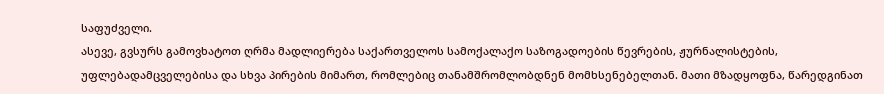საფუძველი.
ასევე, გვსურს გამოვხატოთ ღრმა მადლიერება საქართველოს სამოქალაქო საზოგადოების წევრების, ჟურნალისტების, უფლებადამცველებისა და სხვა პირების მიმართ, რომლებიც თანამშრომლობდნენ მომხსენებელთან. მათი მზადყოფნა, წარედგინათ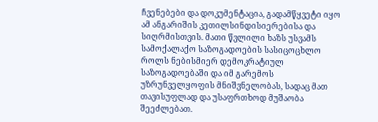ჩვენებები და დოკუმენტაცია, გადამწყვეტი იყო ამ ანგარიშის კეთილსინდისიერებისა და სიღრმისთვის. მათი წვლილი ხაზს უსვამს სამოქალაქო საზოგადოების სასიცოცხლო როლს ნებისმიერ დემოკრატიულ საზოგადოებაში და იმ გარემოს უზრუნველყოფის მნიშვნელობას, სადაც მათ თავისუფლად და უსაფრთხოდ მუშაობა შეეძლებათ.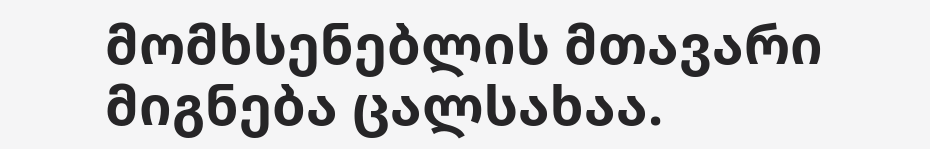მომხსენებლის მთავარი მიგნება ცალსახაა.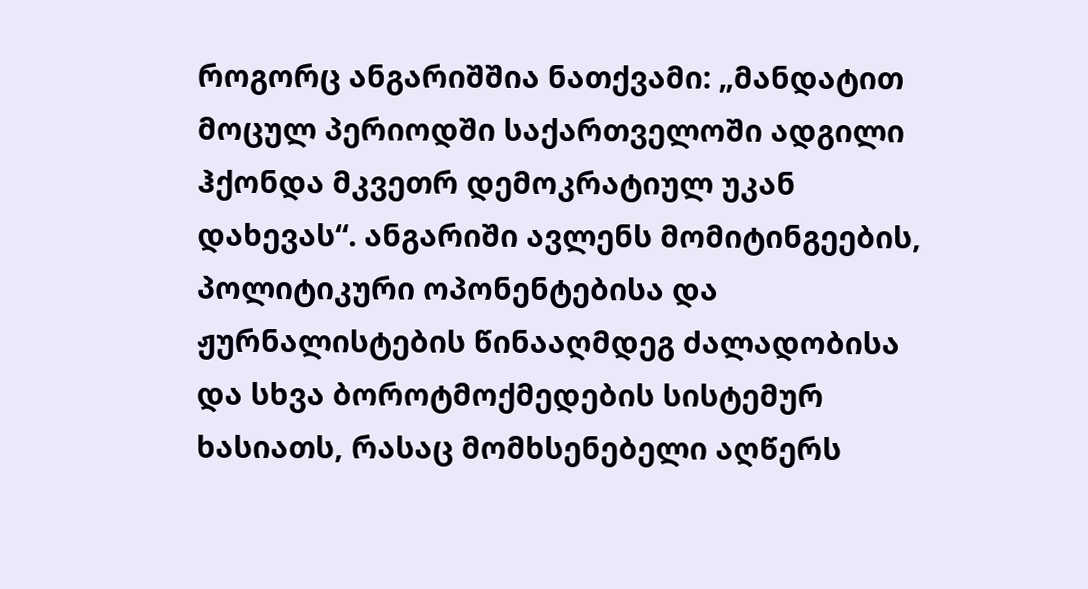როგორც ანგარიშშია ნათქვამი: „მანდატით მოცულ პერიოდში საქართველოში ადგილი ჰქონდა მკვეთრ დემოკრატიულ უკან დახევას“. ანგარიში ავლენს მომიტინგეების, პოლიტიკური ოპონენტებისა და ჟურნალისტების წინააღმდეგ ძალადობისა და სხვა ბოროტმოქმედების სისტემურ ხასიათს, რასაც მომხსენებელი აღწერს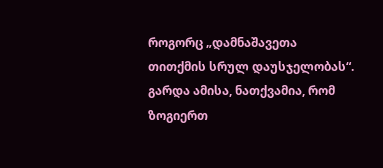როგორც „დამნაშავეთა თითქმის სრულ დაუსჯელობას“. გარდა ამისა, ნათქვამია, რომ ზოგიერთ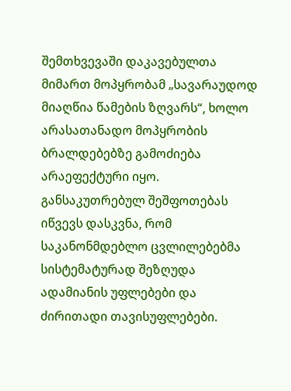შემთხვევაში დაკავებულთა მიმართ მოპყრობამ „სავარაუდოდ მიაღწია წამების ზღვარს“, ხოლო არასათანადო მოპყრობის ბრალდებებზე გამოძიება არაეფექტური იყო.
განსაკუთრებულ შეშფოთებას იწვევს დასკვნა, რომ საკანონმდებლო ცვლილებებმა სისტემატურად შეზღუდა ადამიანის უფლებები და ძირითადი თავისუფლებები.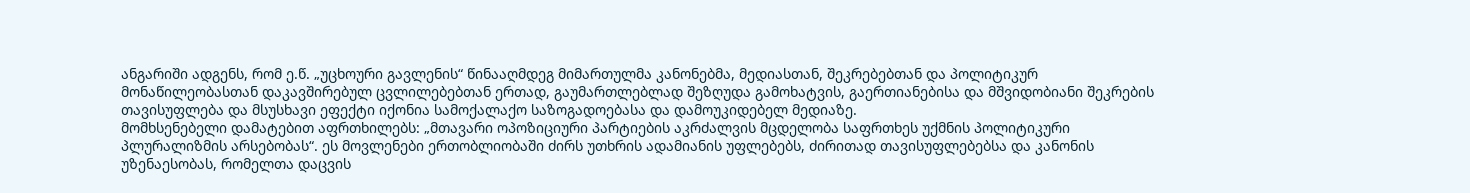ანგარიში ადგენს, რომ ე.წ. „უცხოური გავლენის“ წინააღმდეგ მიმართულმა კანონებმა, მედიასთან, შეკრებებთან და პოლიტიკურ მონაწილეობასთან დაკავშირებულ ცვლილებებთან ერთად, გაუმართლებლად შეზღუდა გამოხატვის, გაერთიანებისა და მშვიდობიანი შეკრების თავისუფლება და მსუსხავი ეფექტი იქონია სამოქალაქო საზოგადოებასა და დამოუკიდებელ მედიაზე.
მომხსენებელი დამატებით აფრთხილებს: „მთავარი ოპოზიციური პარტიების აკრძალვის მცდელობა საფრთხეს უქმნის პოლიტიკური პლურალიზმის არსებობას“. ეს მოვლენები ერთობლიობაში ძირს უთხრის ადამიანის უფლებებს, ძირითად თავისუფლებებსა და კანონის უზენაესობას, რომელთა დაცვის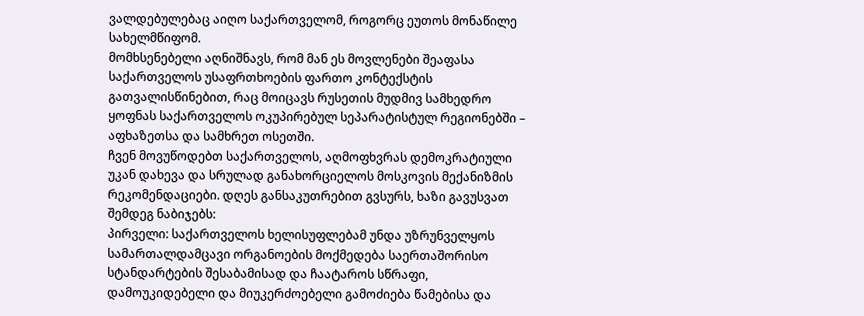ვალდებულებაც აიღო საქართველომ, როგორც ეუთოს მონაწილე სახელმწიფომ.
მომხსენებელი აღნიშნავს, რომ მან ეს მოვლენები შეაფასა საქართველოს უსაფრთხოების ფართო კონტექსტის გათვალისწინებით, რაც მოიცავს რუსეთის მუდმივ სამხედრო ყოფნას საქართველოს ოკუპირებულ სეპარატისტულ რეგიონებში – აფხაზეთსა და სამხრეთ ოსეთში.
ჩვენ მოვუწოდებთ საქართველოს, აღმოფხვრას დემოკრატიული უკან დახევა და სრულად განახორციელოს მოსკოვის მექანიზმის რეკომენდაციები. დღეს განსაკუთრებით გვსურს, ხაზი გავუსვათ შემდეგ ნაბიჯებს:
პირველი: საქართველოს ხელისუფლებამ უნდა უზრუნველყოს სამართალდამცავი ორგანოების მოქმედება საერთაშორისო სტანდარტების შესაბამისად და ჩაატაროს სწრაფი, დამოუკიდებელი და მიუკერძოებელი გამოძიება წამებისა და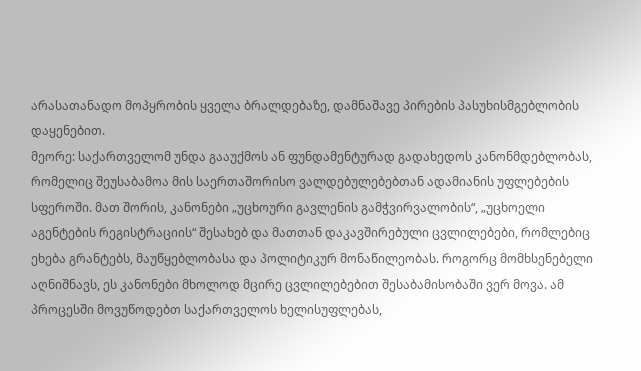არასათანადო მოპყრობის ყველა ბრალდებაზე, დამნაშავე პირების პასუხისმგებლობის დაყენებით.
მეორე: საქართველომ უნდა გააუქმოს ან ფუნდამენტურად გადახედოს კანონმდებლობას, რომელიც შეუსაბამოა მის საერთაშორისო ვალდებულებებთან ადამიანის უფლებების სფეროში. მათ შორის, კანონები „უცხოური გავლენის გამჭვირვალობის“, „უცხოელი აგენტების რეგისტრაციის“ შესახებ და მათთან დაკავშირებული ცვლილებები, რომლებიც ეხება გრანტებს, მაუწყებლობასა და პოლიტიკურ მონაწილეობას. როგორც მომხსენებელი აღნიშნავს, ეს კანონები მხოლოდ მცირე ცვლილებებით შესაბამისობაში ვერ მოვა. ამ პროცესში მოვუწოდებთ საქართველოს ხელისუფლებას,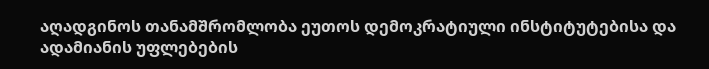აღადგინოს თანამშრომლობა ეუთოს დემოკრატიული ინსტიტუტებისა და ადამიანის უფლებების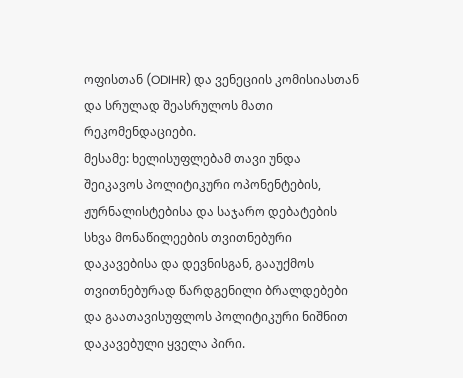ოფისთან (ODIHR) და ვენეციის კომისიასთან და სრულად შეასრულოს მათი რეკომენდაციები.
მესამე: ხელისუფლებამ თავი უნდა შეიკავოს პოლიტიკური ოპონენტების, ჟურნალისტებისა და საჯარო დებატების სხვა მონაწილეების თვითნებური დაკავებისა და დევნისგან, გააუქმოს თვითნებურად წარდგენილი ბრალდებები და გაათავისუფლოს პოლიტიკური ნიშნით დაკავებული ყველა პირი.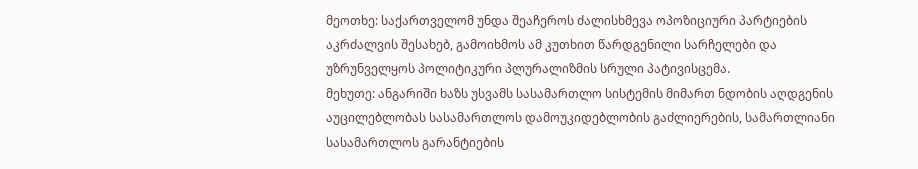მეოთხე: საქართველომ უნდა შეაჩეროს ძალისხმევა ოპოზიციური პარტიების აკრძალვის შესახებ, გამოიხმოს ამ კუთხით წარდგენილი სარჩელები და უზრუნველყოს პოლიტიკური პლურალიზმის სრული პატივისცემა.
მეხუთე: ანგარიში ხაზს უსვამს სასამართლო სისტემის მიმართ ნდობის აღდგენის აუცილებლობას სასამართლოს დამოუკიდებლობის გაძლიერების, სამართლიანი სასამართლოს გარანტიების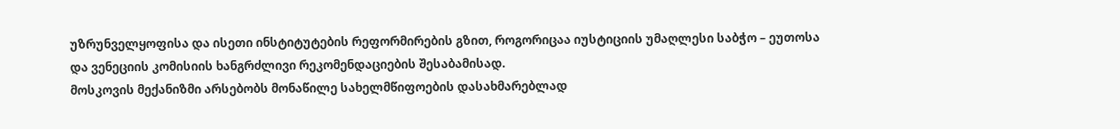უზრუნველყოფისა და ისეთი ინსტიტუტების რეფორმირების გზით, როგორიცაა იუსტიციის უმაღლესი საბჭო – ეუთოსა და ვენეციის კომისიის ხანგრძლივი რეკომენდაციების შესაბამისად.
მოსკოვის მექანიზმი არსებობს მონაწილე სახელმწიფოების დასახმარებლად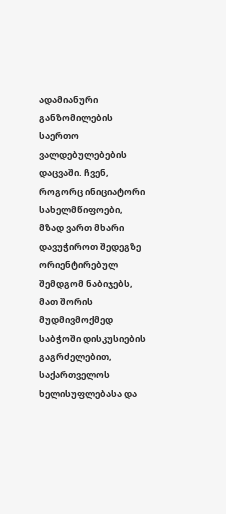ადამიანური განზომილების საერთო ვალდებულებების დაცვაში. ჩვენ, როგორც ინიციატორი სახელმწიფოები, მზად ვართ მხარი დავუჭიროთ შედეგზე ორიენტირებულ შემდგომ ნაბიჯებს, მათ შორის მუდმივმოქმედ საბჭოში დისკუსიების გაგრძელებით, საქართველოს ხელისუფლებასა და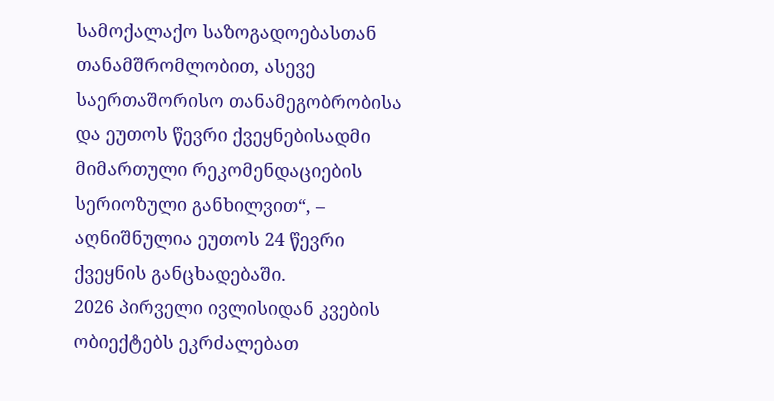სამოქალაქო საზოგადოებასთან თანამშრომლობით, ასევე საერთაშორისო თანამეგობრობისა და ეუთოს წევრი ქვეყნებისადმი მიმართული რეკომენდაციების სერიოზული განხილვით“, – აღნიშნულია ეუთოს 24 წევრი ქვეყნის განცხადებაში.
2026 პირველი ივლისიდან კვების ობიექტებს ეკრძალებათ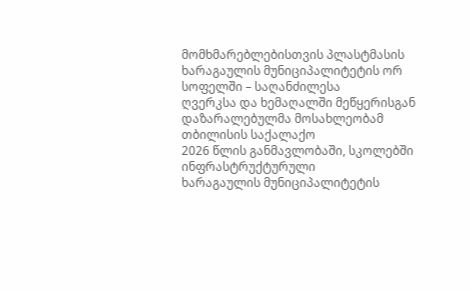მომხმარებლებისთვის პლასტმასის
ხარაგაულის მუნიციპალიტეტის ორ სოფელში – საღანძილესა
ღვერკსა და ხემაღალში მეწყერისგან დაზარალებულმა მოსახლეობამ თბილისის საქალაქო
2026 წლის განმავლობაში, სკოლებში ინფრასტრუქტურული
ხარაგაულის მუნიციპალიტეტის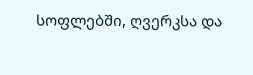სოფლებში, ღვერკსა და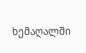ხემაღალში